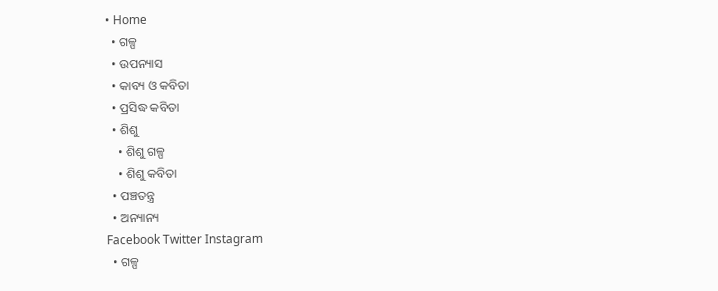• Home
  • ଗଳ୍ପ
  • ଉପନ୍ୟାସ
  • କାବ୍ୟ ଓ କବିତା
  • ପ୍ରସିଦ୍ଧ କବିତା
  • ଶିଶୁ
    • ଶିଶୁ ଗଳ୍ପ
    • ଶିଶୁ କବିତା
  • ପଞ୍ଚତନ୍ତ୍ର
  • ଅନ୍ୟାନ୍ୟ
Facebook Twitter Instagram
  • ଗଳ୍ପ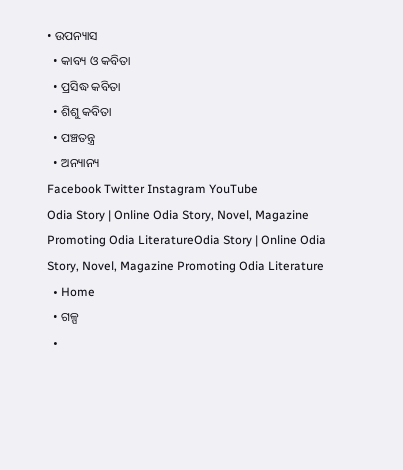• ଉପନ୍ୟାସ
  • କାବ୍ୟ ଓ କବିତା
  • ପ୍ରସିଦ୍ଧ କବିତା
  • ଶିଶୁ କବିତା
  • ପଞ୍ଚତନ୍ତ୍ର
  • ଅନ୍ୟାନ୍ୟ
Facebook Twitter Instagram YouTube
Odia Story | Online Odia Story, Novel, Magazine Promoting Odia LiteratureOdia Story | Online Odia Story, Novel, Magazine Promoting Odia Literature
  • Home
  • ଗଳ୍ପ
  •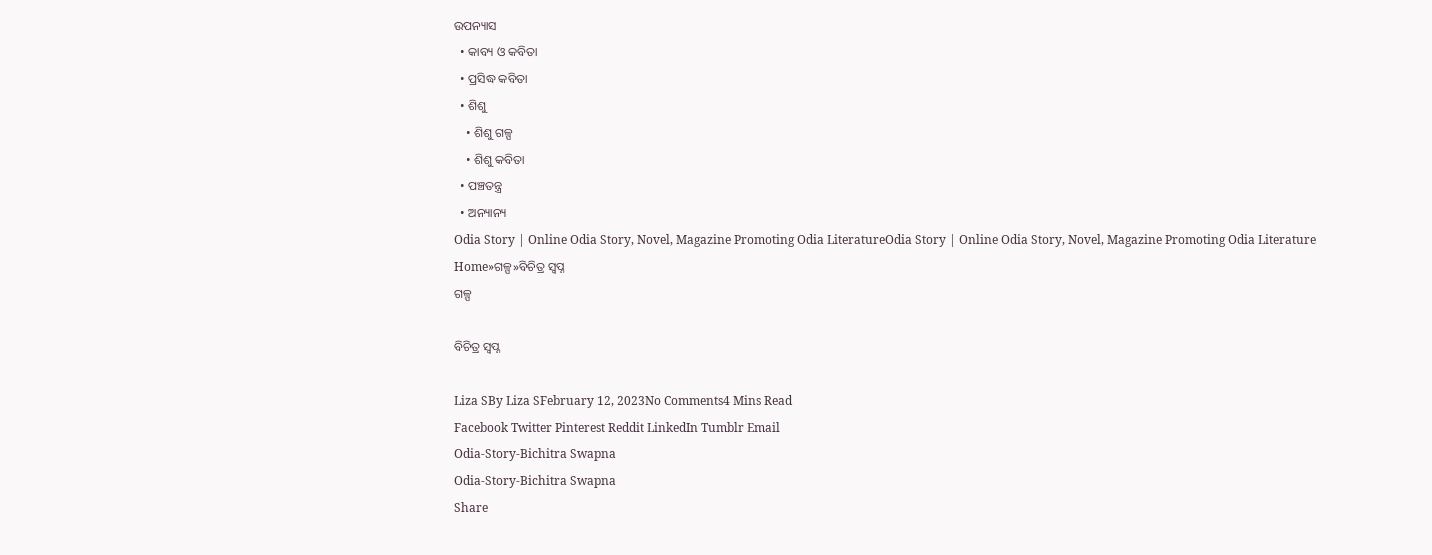ଉପନ୍ୟାସ
  • କାବ୍ୟ ଓ କବିତା
  • ପ୍ରସିଦ୍ଧ କବିତା
  • ଶିଶୁ
    • ଶିଶୁ ଗଳ୍ପ
    • ଶିଶୁ କବିତା
  • ପଞ୍ଚତନ୍ତ୍ର
  • ଅନ୍ୟାନ୍ୟ
Odia Story | Online Odia Story, Novel, Magazine Promoting Odia LiteratureOdia Story | Online Odia Story, Novel, Magazine Promoting Odia Literature
Home»ଗଳ୍ପ»ବିଚିତ୍ର ସ୍ୱପ୍ନ
ଗଳ୍ପ

ବିଚିତ୍ର ସ୍ୱପ୍ନ

Liza SBy Liza SFebruary 12, 2023No Comments4 Mins Read
Facebook Twitter Pinterest Reddit LinkedIn Tumblr Email
Odia-Story-Bichitra Swapna
Odia-Story-Bichitra Swapna
Share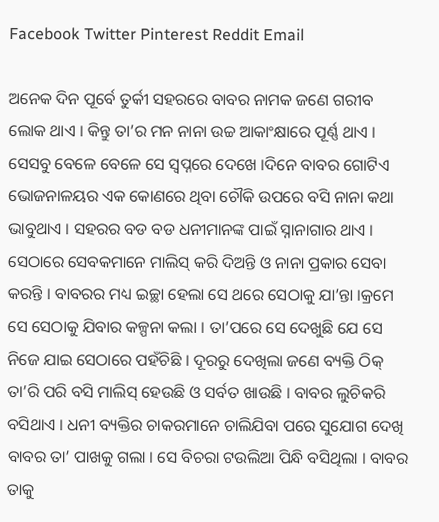Facebook Twitter Pinterest Reddit Email

ଅନେକ ଦିନ ପୂର୍ବେ ତୁର୍କୀ ସହରରେ ବାବର ନାମକ ଜଣେ ଗରୀବ ଲୋକ ଥାଏ । କିନ୍ତୁ ତା’ର ମନ ନାନା ଉଚ୍ଚ ଆକାଂକ୍ଷାରେ ପୂର୍ଣ୍ଣ ଥାଏ । ସେସବୁ ବେଳେ ବେଳେ ସେ ସ୍ୱପ୍ନରେ ଦେଖେ ।ଦିନେ ବାବର ଗୋଟିଏ ଭୋଜନାଳୟର ଏକ କୋଣରେ ଥିବା ଚୌକି ଉପରେ ବସି ନାନା କଥା ଭାବୁଥାଏ । ସହରର ବଡ ବଡ ଧନୀମାନଙ୍କ ପାଇଁ ସ୍ନାନାଗାର ଥାଏ । ସେଠାରେ ସେବକମାନେ ମାଲିସ୍ କରି ଦିଅନ୍ତି ଓ ନାନା ପ୍ରକାର ସେବା କରନ୍ତି । ବାବରର ମଧ୍ୟ ଇଚ୍ଛା ହେଲା ସେ ଥରେ ସେଠାକୁ ଯା’ନ୍ତା ।କ୍ରମେ ସେ ସେଠାକୁ ଯିବାର କଳ୍ପନା କଲା । ତା’ପରେ ସେ ଦେଖୁଛି ଯେ ସେ ନିଜେ ଯାଇ ସେଠାରେ ପହଁଚିଛି । ଦୂରରୁ ଦେଖିଲା ଜଣେ ବ୍ୟକ୍ତି ଠିକ୍ ତା’ରି ପରି ବସି ମାଲିସ୍ ହେଉଛି ଓ ସର୍ବତ ଖାଉଛି । ବାବର ଲୁଚିକରି ବସିଥାଏ । ଧନୀ ବ୍ୟକ୍ତିର ଚାକରମାନେ ଚାଲିଯିବା ପରେ ସୁଯୋଗ ଦେଖି ବାବର ତା’ ପାଖକୁ ଗଲା । ସେ ବିଚରା ଟଉଲିଆ ପିନ୍ଧି ବସିଥିଲା । ବାବର ତାକୁ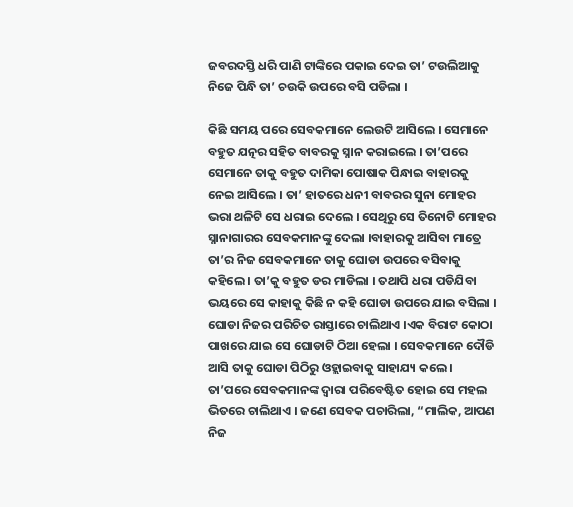ଜବରଦସ୍ତି ଧରି ପାଣି ଟାଙ୍କିରେ ପକାଇ ଦେଇ ତା’ ଟଉଲିଆକୁ ନିଜେ ପିନ୍ଧି ତା’ ଚଉକି ଉପରେ ବସି ପଡିଲା ।

କିଛି ସମୟ ପରେ ସେବକମାନେ ଲେଉଟି ଆସିଲେ । ସେମାନେ ବହୁତ ଯତ୍ନର ସହିତ ବାବରକୁ ସ୍ନାନ କରାଇଲେ । ତା’ପରେ ସେମାନେ ତାକୁ ବହୁତ ଦାମିକା ପୋଷାକ ପିନ୍ଧାଇ ବାହାରକୁ ନେଇ ଆସିଲେ । ତା’ ହାତରେ ଧନୀ ବାବରର ସୁନା ମୋହର ଭରା ଥଳିଟି ସେ ଧରାଇ ଦେଲେ । ସେଥିରୁ ସେ ତିନୋଟି ମୋହର ସ୍ନାନାଗାରର ସେବକମାନଙ୍କୁ ଦେଲା ।ବାହାରକୁ ଆସିବା ମାତ୍ରେ ତା’ର ନିଜ ସେବକମାନେ ତାକୁ ଘୋଡା ଉପରେ ବସିବାକୁ କହିଲେ । ତା’କୁ ବହୁତ ଡର ମାଡିଲା । ତଥାପି ଧରା ପଡିଯିବା ଭୟରେ ସେ କାହାକୁ କିଛି ନ କହି ଘୋଡା ଉପରେ ଯାଇ ବସିଲା । ଘୋଡା ନିଜର ପରିଚିତ ରାସ୍ତାରେ ଚାଲିଥାଏ ।ଏକ ବିରାଟ କୋଠା ପାଖରେ ଯାଇ ସେ ଘୋଡାଟି ଠିଆ ହେଲା । ସେବକମାନେ ଦୌଡି ଆସି ତାକୁ ଘୋଡା ପିଠିରୁ ଓହ୍ଲାଇବାକୁ ସାହାଯ୍ୟ କଲେ । ତା’ପରେ ସେବକମାନଙ୍କ ଦ୍ୱାରା ପରିବେଷ୍ଟିତ ହୋଇ ସେ ମହଲ ଭିତରେ ଚାଲିଥାଏ । ଜଣେ ସେବକ ପଚାରିଲା, “ମାଲିକ, ଆପଣ ନିଜ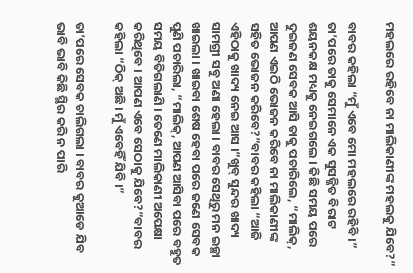ମହଲରେ ରହିବେ ନା ମାଲିକାଣୀଙ୍କ ମହଲକୁ ଯିବେ?”

ବାବର କହିଲା “ମୁଁ ଏବେ ମୋ ମହଲରେ ରହିବି ।” ତା’ପରେ ତାକୁ ସେମାନେ ଏକ ସୁସଜ୍ଜିତ ବିରାଟ ଶୟନକକ୍ଷ ମଧ୍ୟକୁ ନେଇଗଲେ । କିଛି ସମୟ ପରେ ଦୁଇଜଣ ସେବକ ଆସି ତାକୁ ପଚାରିଲେ, “ମାଲିକ୍, ଆପଣ ଏଇଠି ଭୋଜନ କରିବେ ନା ମାଲିକାଣୀଙ୍କ ସହିତ ଭୋଜନ କରିବେ?”ବାବର କହିଲା “ଆଜି ଏହିଠାକୁ ଖାଦ୍ୟ ନେଇ ଆସ ।”ଖୁବ୍ ସୁନ୍ଦର ଖାଦ୍ୟ ସାମଗ୍ରୀ ସବୁ ଅଣା ହେଲା । ବାବର ସେଥିରୁ ମନ ଇଚ୍ଛା ଖାଇଲା । ଖାଇବା ଶେଷ ହେବା ପରେ ଜଣେ ସେବକ ପୁଣି ପଚାରିଲା, “ମାଲିକ୍, ଆପଣ ଆସିବା ପରେ ବହୁତ ସମୟ ବିତିଗଲାଣି । ତେଣେ ମାଲିକାଣୀ ଅପେକ୍ଷା କରିଥିବେ । ଆପଣ ଏବେ ସେଠାକୁ ଯିବେ?”ବାବର କହିଲା “ଠିକ୍ ଅଛି । ମୁଁ ଏବେହିଁ ଯିବି ।”

ତା’ପରେ ସେବକ ଚାଲିଗଲା । ବାବର କୁଆଡେ ଯିବ ଭାବି ଭାବି କିଛି ସ୍ଥିର କରି ନ ପାରି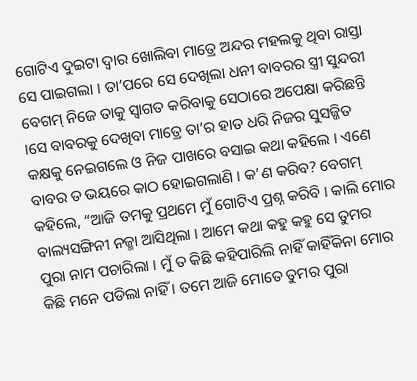ଗୋଟିଏ ଦୁଇଟା ଦ୍ୱାର ଖୋଲିବା ମାତ୍ରେ ଅନ୍ଦର ମହଲକୁ ଥିବା ରାସ୍ତା ସେ ପାଇଗଲା । ତା’ପରେ ସେ ଦେଖିଲା ଧନୀ ବାବରର ସ୍ତ୍ରୀ ସୁନ୍ଦରୀ ବେଗମ୍ ନିଜେ ତାକୁ ସ୍ୱାଗତ କରିବାକୁ ସେଠାରେ ଅପେକ୍ଷା କରିଛନ୍ତି ।ସେ ବାବରକୁ ଦେଖିବା ମାତ୍ରେ ତା’ର ହାତ ଧରି ନିଜର ସୁସଜ୍ଜିତ କକ୍ଷକୁ ନେଇଗଲେ ଓ ନିଜ ପାଖରେ ବସାଇ କଥା କହିଲେ । ଏଣେ ବାବର ତ ଭୟରେ କାଠ ହୋଇଗଲାଣି । କ’ଣ କରିବ? ବେଗମ୍ କହିଲେ, “ଆଜି ତମକୁ ପ୍ରଥମେ ମୁଁ ଗୋଟିଏ ପ୍ରଶ୍ନ କରିବି । କାଲି ମୋର ବାଲ୍ୟସଙ୍ଗିନୀ ନଜ୍ମା ଆସିଥିଲା । ଆମେ କଥା କହୁ କହୁ ସେ ତୁମର ପୁରା ନାମ ପଚାରିଲା । ମୁଁ ତ କିଛି କହିପାରିଲି ନାହିଁ କାହିଁକିନା ମୋର କିଛି ମନେ ପଡିଲା ନାହିଁ । ତମେ ଆଜି ମୋତେ ତୁମର ପୁରା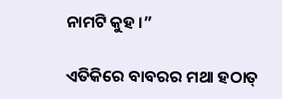ନାମଟି କୁହ ।”

ଏତିକିରେ ବାବରର ମଥା ହଠାତ୍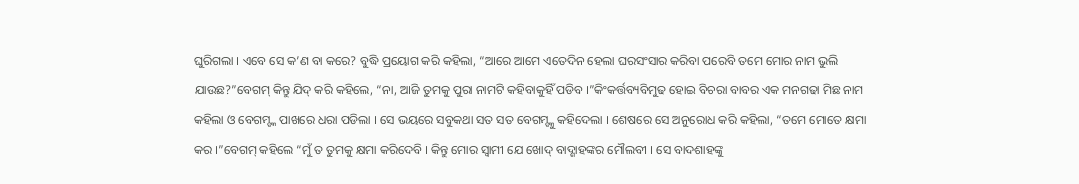ଘୁରିଗଲା । ଏବେ ସେ କ’ଣ ବା କରେ? ବୁଦ୍ଧି ପ୍ରୟୋଗ କରି କହିଲା, “ଆରେ ଆମେ ଏତେଦିନ ହେଲା ଘରସଂସାର କରିବା ପରେବି ତମେ ମୋର ନାମ ଭୁଲି ଯାଉଛ?”ବେଗମ୍ କିନ୍ତୁ ଯିଦ୍ କରି କହିଲେ, “ନା, ଆଜି ତୁମକୁ ପୁରା ନାମଟି କହିବାକୁହିଁ ପଡିବ ।”କିଂକର୍ତ୍ତବ୍ୟବିମୁଢ ହୋଇ ବିଚରା ବାବର ଏକ ମନଗଢା ମିଛ ନାମ କହିଲା ଓ ବେଗମ୍ଙ୍କ ପାଖରେ ଧରା ପଡିଲା । ସେ ଭୟରେ ସବୁକଥା ସତ ସତ ବେଗମ୍ଙ୍କୁ କହିଦେଲା । ଶେଷରେ ସେ ଅନୁରୋଧ କରି କହିଲା, “ତମେ ମୋତେ କ୍ଷମା କର ।”ବେଗମ୍ କହିଲେ “ମୁଁ ତ ତୁମକୁ କ୍ଷମା କରିଦେବି । କିନ୍ତୁ ମୋର ସ୍ୱାମୀ ଯେ ଖୋଦ୍ ବାଦ୍ଶାହଙ୍କର ମୌଲବୀ । ସେ ବାଦଶାହଙ୍କୁ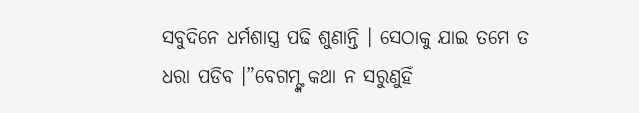ସବୁଦିନେ ଧର୍ମଶାସ୍ତ୍ର ପଢି ଶୁଣାନ୍ତି । ସେଠାକୁ ଯାଇ ତମେ ତ ଧରା ପଡିବ ।”ବେଗମ୍ଙ୍କ କଥା ନ ସରୁଣୁହିଁ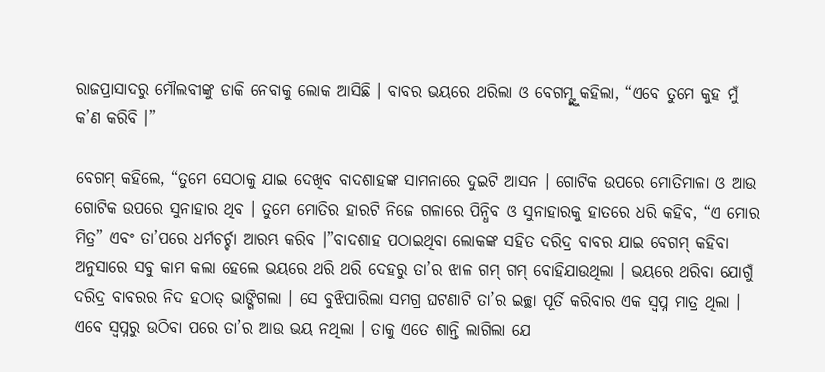ରାଜପ୍ରାସାଦରୁ ମୌଲବୀଙ୍କୁ ଡାକି ନେବାକୁ ଲୋକ ଆସିଛି । ବାବର ଭୟରେ ଥରିଲା ଓ ବେଗମ୍ଙ୍କୁ କହିଲା, “ଏବେ ତୁମେ କୁହ ମୁଁ କ’ଣ କରିବି ।”

ବେଗମ୍ କହିଲେ, “ତୁମେ ସେଠାକୁ ଯାଇ ଦେଖିବ ବାଦଶାହଙ୍କ ସାମନାରେ ଦୁଇଟି ଆସନ । ଗୋଟିକ ଉପରେ ମୋତିମାଳା ଓ ଆଉ ଗୋଟିକ ଉପରେ ସୁନାହାର ଥିବ । ତୁମେ ମୋତିର ହାରଟି ନିଜେ ଗଳାରେ ପିନ୍ଧିବ ଓ ସୁନାହାରକୁ ହାତରେ ଧରି କହିବ, “ଏ ମୋର ମିତ୍ର” ଏବଂ ତା’ପରେ ଧର୍ମଚର୍ଚ୍ଚା ଆରମ୍ଭ କରିବ ।”ବାଦଶାହ ପଠାଇଥିବା ଲୋକଙ୍କ ସହିତ ଦରିଦ୍ର ବାବର ଯାଇ ବେଗମ୍ କହିବା ଅନୁସାରେ ସବୁ କାମ କଲା ହେଲେ ଭୟରେ ଥରି ଥରି ଦେହରୁ ତା’ର ଝାଳ ଗମ୍ ଗମ୍ ବୋହିଯାଉଥିଲା । ଭୟରେ ଥରିବା ଯୋଗୁଁ ଦରିଦ୍ର ବାବରର ନିଦ ହଠାତ୍ ଭାଙ୍ଗିଗଲା । ସେ ବୁଝିପାରିଲା ସମଗ୍ର ଘଟଣାଟି ତା’ର ଇଚ୍ଛା ପୂର୍ତି କରିବାର ଏକ ସ୍ୱପ୍ନ ମାତ୍ର ଥିଲା । ଏବେ ସ୍ୱପ୍ନରୁ ଉଠିବା ପରେ ତା’ର ଆଉ ଭୟ ନଥିଲା । ତାକୁ ଏତେ ଶାନ୍ତି ଲାଗିଲା ଯେ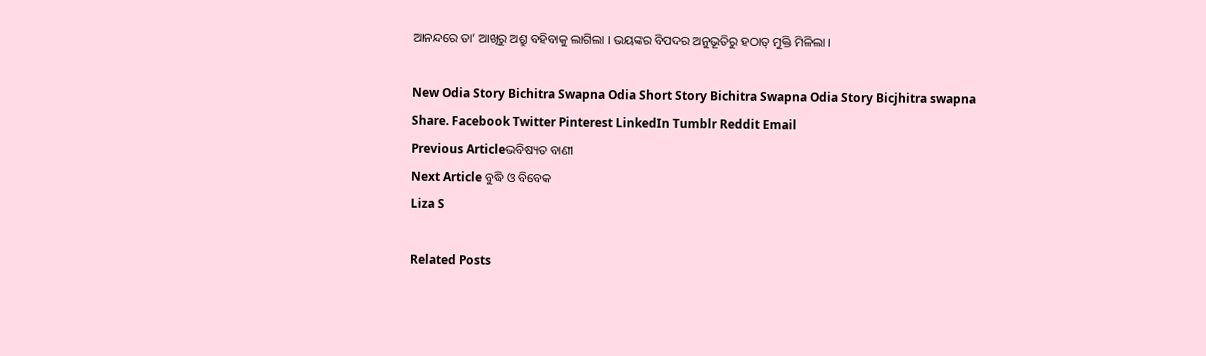ଆନନ୍ଦରେ ତା’ ଆଖିରୁ ଅଶ୍ରୁ ବହିବାକୁ ଲାଗିଲା । ଭୟଙ୍କର ବିପଦର ଅନୁଭୂତିରୁ ହଠାତ୍ ମୁକ୍ତି ମିଳିଲା ।

New Odia Story Bichitra Swapna Odia Short Story Bichitra Swapna Odia Story Bicjhitra swapna
Share. Facebook Twitter Pinterest LinkedIn Tumblr Reddit Email
Previous Articleଭବିଷ୍ୟତ ବାଣୀ
Next Article ବୁଦ୍ଧି ଓ ବିବେକ
Liza S

Related Posts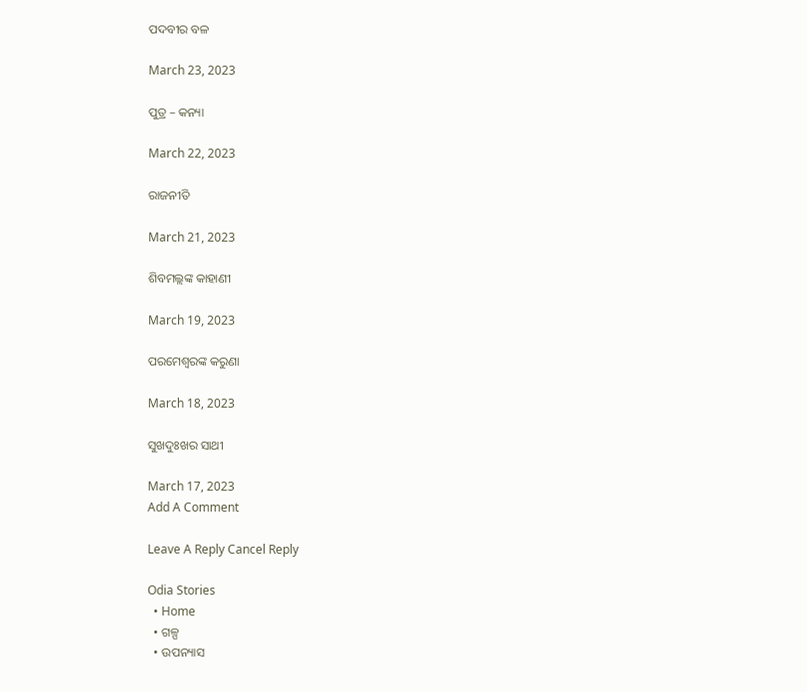ପଦବୀର ବଳ

March 23, 2023

ପୁତ୍ର – କନ୍ୟା

March 22, 2023

ରାଜନୀତି

March 21, 2023

ଶିବମଲ୍ଲଙ୍କ କାହାଣୀ

March 19, 2023

ପରମେଶ୍ୱରଙ୍କ କରୁଣା

March 18, 2023

ସୁଖଦୁଃଖର ସାଥୀ

March 17, 2023
Add A Comment

Leave A Reply Cancel Reply

Odia Stories
  • Home
  • ଗଳ୍ପ
  • ଉପନ୍ୟାସ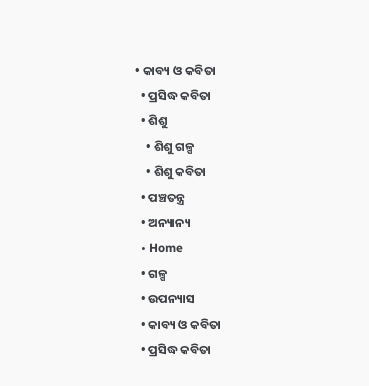• କାବ୍ୟ ଓ କବିତା
  • ପ୍ରସିଦ୍ଧ କବିତା
  • ଶିଶୁ
    • ଶିଶୁ ଗଳ୍ପ
    • ଶିଶୁ କବିତା
  • ପଞ୍ଚତନ୍ତ୍ର
  • ଅନ୍ୟାନ୍ୟ
  • Home
  • ଗଳ୍ପ
  • ଉପନ୍ୟାସ
  • କାବ୍ୟ ଓ କବିତା
  • ପ୍ରସିଦ୍ଧ କବିତା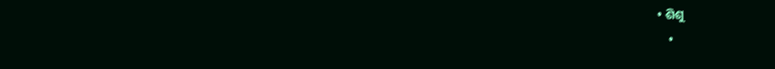• ଶିଶୁ
    •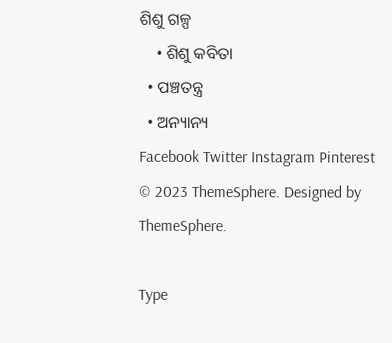ଶିଶୁ ଗଳ୍ପ
    • ଶିଶୁ କବିତା
  • ପଞ୍ଚତନ୍ତ୍ର
  • ଅନ୍ୟାନ୍ୟ
Facebook Twitter Instagram Pinterest
© 2023 ThemeSphere. Designed by ThemeSphere.

Type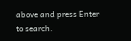above and press Enter to search.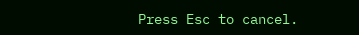Press Esc to cancel.